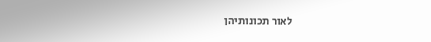לאור תכונותיהן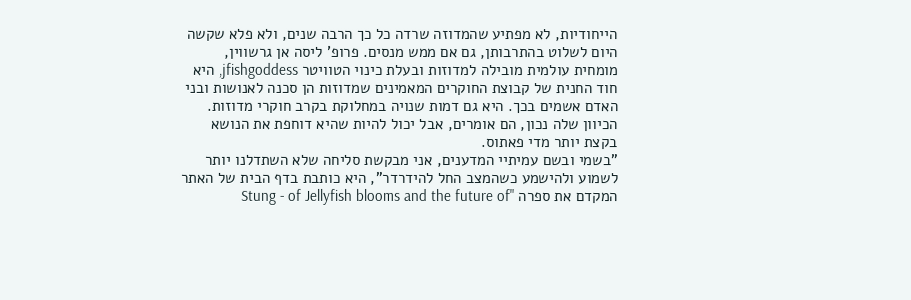הייחודיות, לא מפתיע שהמדוזה שרדה כל כך הרבה שנים, ולא פלא שקשה היום לשלוט בהתרבותן, גם אם ממש מנסים. פרופ' ליסה אן גרשווין, מומחית עולמית מובילה למדוזות ובעלת כינוי הטוויטר jfishgoddess, היא חוד החנית של קבוצת החוקרים המאמינים שמדוזות הן סכנה לאנושות ובני האדם אשמים בכך. היא גם דמות שנויה במחלוקת בקרב חוקרי מדוזות. הכיוון שלה נכון, הם אומרים, אבל יכול להיות שהיא דוחפת את הנושא בקצת יותר מדי פאתוס.
"בשמי ובשם עמיתיי המדענים, אני מבקשת סליחה שלא השתדלנו יותר לשמוע ולהישמע כשהמצב החל להידרדר", היא כותבת בדף הבית של האתר המקדם את ספרה "Stung - of Jellyfish blooms and the future of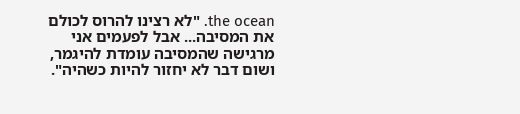the ocean. "לא רצינו להרוס לכולם את המסיבה... אבל לפעמים אני מרגישה שהמסיבה עומדת להיגמר, ושום דבר לא יחזור להיות כשהיה".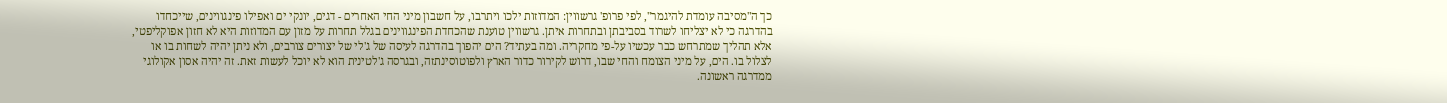כך ה"מסיבה עומדת להיגמר", לפי פרופ' גרשווין: המדוזות ילכו ויתרבו, על חשבון מיני החי האחרים - דגים, יונקי ים ואפילו פינגווינים, שייכחדו בהדרגה כי לא יצליחו לשרוד בסביבתן ובתחרות איתן. גרשווין טוענת שהכחדת הפינגווינים בגלל תחרות על מזון עם המדוזות היא לא חזון אפוקליפטי, אלא תהליך שמתרחש כבר עכשיו על-פי מחקריה. ומה בעתיד? הים יהפוך בהדרגה לעיסה של ג'לי של יצורים צורבים, ולא ניתן יהיה לשחות בו או לצלול בו. הים, על מיני הצומח והחי שבו, דרוש לקירור כדור הארץ ולפוטוסינתזה, ובגרסה ג'לטינית הוא לא יוכל לעשות זאת. זה יהיה אסון אקולוגי ממדרגה ראשונה.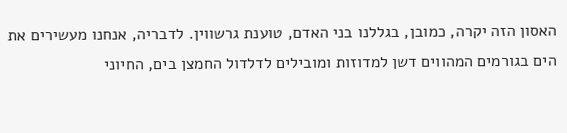האסון הזה יקרה, כמובן, בגללנו בני האדם, טוענת גרשווין. לדבריה, אנחנו מעשירים את הים בגורמים המהווים דשן למדוזות ומובילים לדלדול החמצן בים, החיוני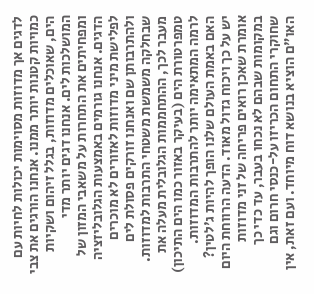לדגים אך מדוזות מסוימות יכולות לחיות עם כמויות קטנות יותר ממנו. אנחנו הורגים את צבי הים, שאוכלים מדוזות, בגלל זיהום ושקיות המושלכות לים. אנחנו דגים יותר מדי ומפחיתים את התחרות על משאבי המזון של הדגים. אנחנו גורמים באמצעות הגלובליזציה לפלישת מיני מדוזות לאזורים לא מוכרים ולהתרבותן שם ואנחנו זורקים פסולת לים שבחלקה משמשת משטחי התרבות למדוזות. מעבר לכך, ההתחממות הגלובלית מעלה את טמפרטורת הים (בעיקר באזור כמו הים התיכון) לרמה המתאימה יותר להתרבות המדוזות.
האם באמת העולם שלנו הופך להיות ג'לטין? יש על כך ויכוח גדול מאוד. הדעה הרווחת היום אומרת שאכן רואים פריחה של זני מדוזות במקומות שבהם לא נכחו בעבר, עד כדי כך שחוקרי התחום הכריזו על-כנסי חרום וגם האו"ם הוציא בנושא דוח מיוחד. ועם זאת, אין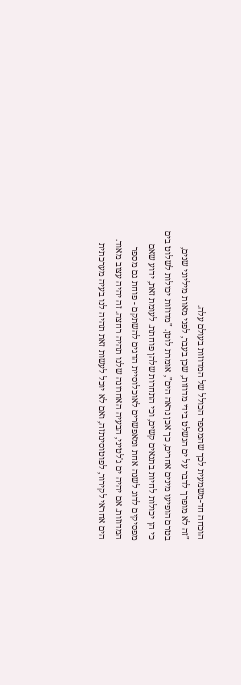הוכחה חד-משמעית לכך שהמספר הכולל של המדוזות בעולם עלה.
"זה לא מופרך לדבר על ים הנשלט בידי מדוזות, שכן בעבר, לפני מאות מיליוני שנים, בטרם הופיעו מינים אחרים, כך אכן נראה הים", אומרת לוטן. "מדוזות יכולות לשלוט בים כי הן יכולות לחיות בתנאים קשים, וכי התחרות שלהן פוחתת. לעומת זאת, ידוע שאם מפסיקים לדוג לשנה אחת ומאפשרים לאוכלוסיית הדגים להשתקם - פוחת גם מספר המדוזות. אם יהיה ים ג'לטיני, הבעיה האחרונה שלנו תהיה רחצה. זה יהיה עצוב מאוד. הים אחראי לקירור, לפוטוסינתזה, ואם לא יוכל לעשות זאת תהיה לנו בעיה מערכתית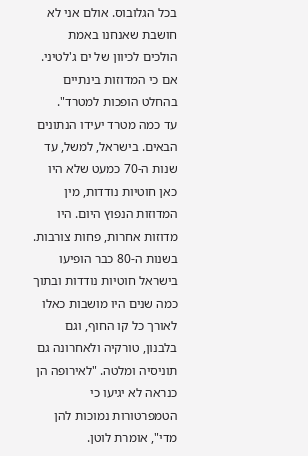בכל הגלובוס. אולם אני לא חושבת שאנחנו באמת הולכים לכיוון של ים ג'לטיני. אם כי המדוזות בינתיים בהחלט הופכות למטרד".
עד כמה מטרד יעידו הנתונים הבאים. בישראל, למשל, עד שנות ה-70 כמעט שלא היו כאן חוטיות נודדות, מין המדוזות הנפוץ היום. היו מדוזות אחרות, פחות צורבות. בשנות ה-80 כבר הופיעו בישראל חוטיות נודדות ובתוך כמה שנים היו מושבות כאלו לאורך כל קו החוף, וגם בלבנון, טורקיה ולאחרונה גם תוניסיה ומלטה. "לאירופה הן כנראה לא יגיעו כי הטמפרטורות נמוכות להן מדי", אומרת לוטן.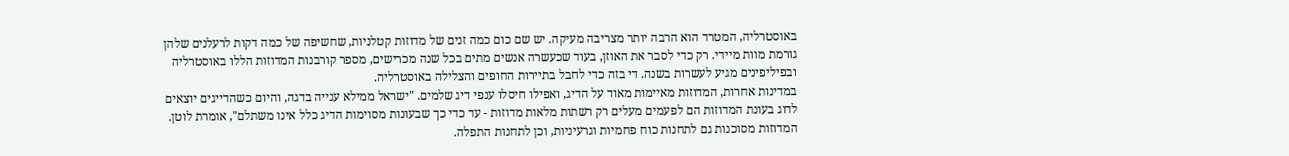באוסטרליה, המטרד הוא הרבה יותר מצריבה מעיקה. יש שם כום כמה זנים של מדוזות קטלניות, שחשיפה של כמה דקות לרעלנים שלהן גורמת מוות מיידי. רק כדי לסבר את האוזן, בעוד שכעשרה אנשים מתים בכל שנה מכרישים, מספר קורבנות המדוזות הללו באוסטרליה ובפיליפינים מגיע לעשרות בשנה. די בזה כדי לחבל בתיירות החופים והצלילה באוסטרליה.
במדינות אחרות, המדוזות מאיימות מאוד על הדיג, ואפילו חיסלו ענפי דיג שלמים. "ישראל ממילא ענייה בדגה, והיום כשהדייגים יוצאים לדוג בעונת המדוזות הם לפעמים מעלים רק רשתות מלאות מדוזות - עד כדי כך שבעונות מסוימות הדיג כלל אינו משתלם", אומרת לוטן.
המדוזות מסוכנות גם לתחנות כוח פחמיות וגרעיניות, וכן לתחנות התפלה.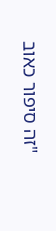"זה סיפור כאוב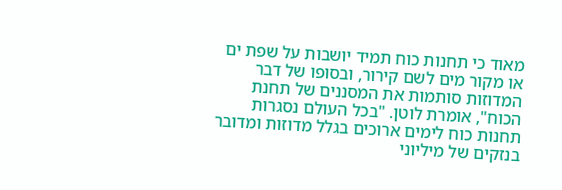מאוד כי תחנות כוח תמיד יושבות על שפת ים או מקור מים לשם קירור, ובסופו של דבר המדוזות סותמות את המסננים של תחנת הכוח", אומרת לוטן. "בכל העולם נסגרות תחנות כוח לימים ארוכים בגלל מדוזות ומדובר בנזקים של מיליוני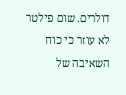דולרים. שום פילטר לא עוזר כי כוח השאיבה של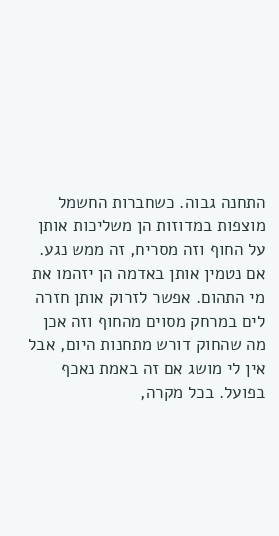התחנה גבוה. כשחברות החשמל מוצפות במדוזות הן משליכות אותן על החוף וזה מסריח, זה ממש נגע. אם נטמין אותן באדמה הן יזהמו את מי התהום. אפשר לזרוק אותן חזרה לים במרחק מסוים מהחוף וזה אכן מה שהחוק דורש מתחנות היום, אבל אין לי מושג אם זה באמת נאכף בפועל. בכל מקרה,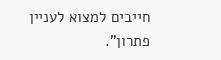חייבים למצוא לעניין פתרון".